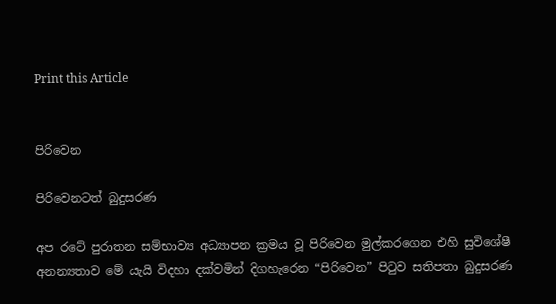Print this Article


පිරිවෙන

පිරිවෙනටත් බුදුසරණ

අප රටේ පුරාතන සම්භාව්‍ය අධ්‍යාපන ක්‍රමය වූ පිරිවෙන මුල්කරගෙන එහි සුවිශේෂී අනන්‍යතාව මේ යැයි විදහා දක්වමින් දිගහැරෙන “පිරිවෙන” පිටුව සතිපතා බුදුසරණ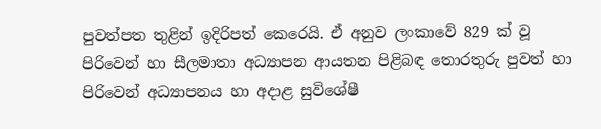පුවත්පත තුළින් ඉදිරිපත් කෙරෙයි. ඒ අනුව ලංකාවේ 829 ක් වූ පිරිවෙන් හා සීලමාතා අධ්‍යාපන ආයතන පිළිබඳ තොරතුරු පුවත් හා පිරිවෙන් අධ්‍යාපනය හා අදාළ සුවිශේෂී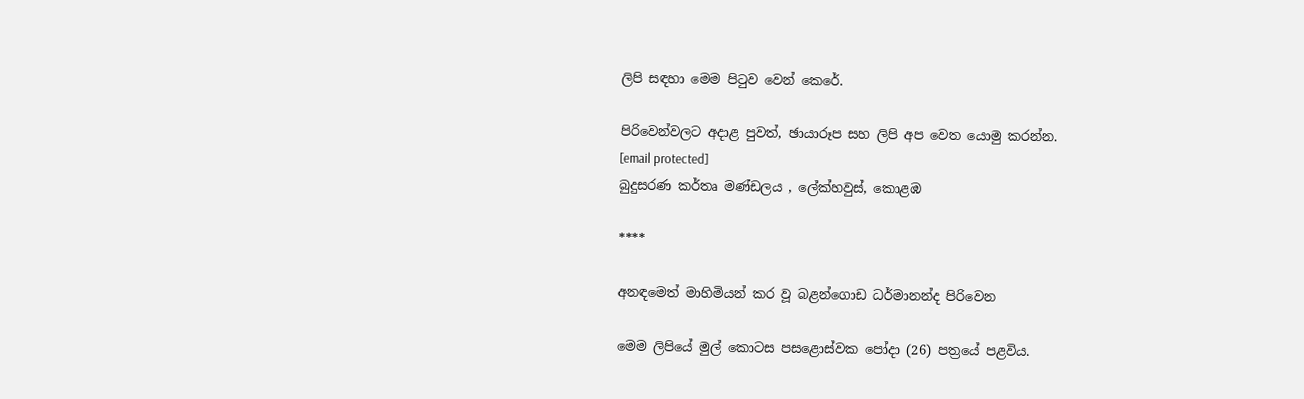ලිපි සඳහා මෙම පිටුව වෙන් කෙරේ.

පිරිවෙන්වලට අදාළ පුවත්, ඡායාරූප සහ ලිපි අප වෙත යොමු කරන්න.
[email protected]
බුදුසරණ කර්තෘ මණ්ඩලය , ලේක්හවුස්, කොළඹ

****

අනඳමෙත් මාහිමියන් කර වූ බළන්ගොඩ ධර්මානන්ද පිරිවෙන

මෙම ලිපියේ මුල් කොටස පසළොස්වක පෝදා (26) පත්‍රයේ පළවිය.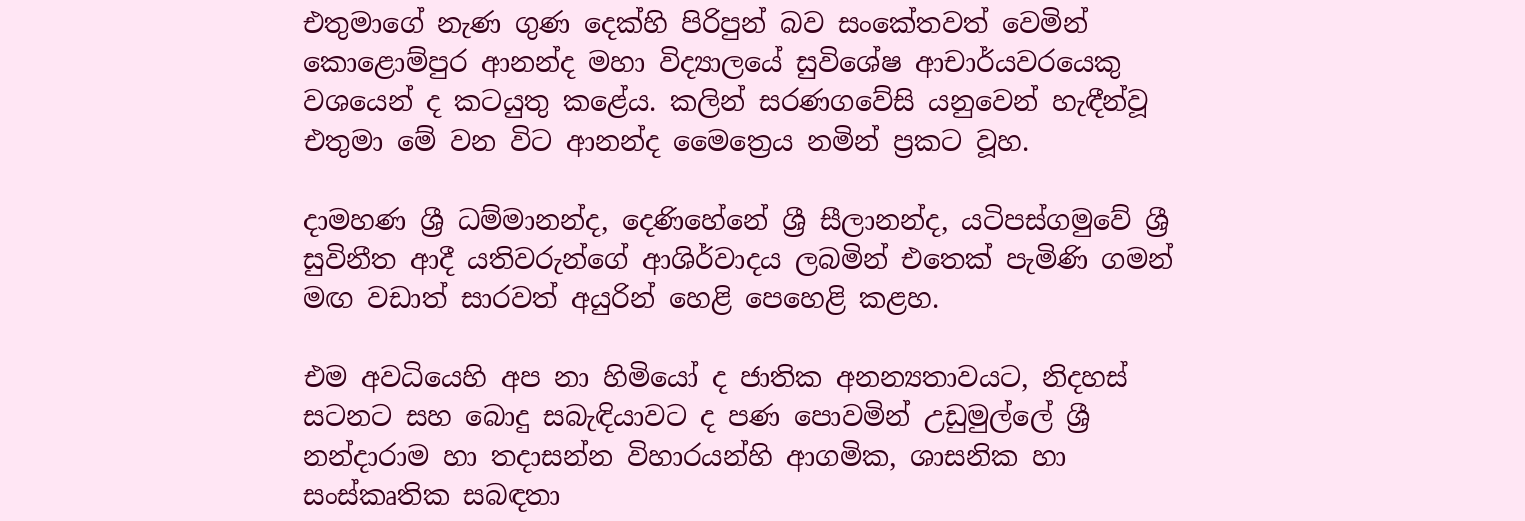එතුමාගේ නැණ ගුණ දෙක්හි පිරිපුන් බව සංකේතවත් වෙමින් කොළොම්පුර ආනන්ද මහා විද්‍යාලයේ සුවිශේෂ ආචාර්යවරයෙකු වශයෙන් ද කටයුතු කළේය. කලින් සරණගවේසි යනුවෙන් හැඳීන්වූ එතුමා මේ වන විට ආනන්ද මෛත්‍රෙය නමින් ප්‍රකට වූහ.

දාමහණ ශ්‍රී ධම්මානන්ද, දෙණිහේනේ ශ්‍රී සීලානන්ද, යටිපස්ගමුවේ ශ්‍රී සුවිනීත ආදී යතිවරුන්ගේ ආශිර්වාදය ලබමින් එතෙක් පැමිණි ගමන් මඟ වඩාත් සාරවත් අයුරින් හෙළි පෙහෙළි කළහ.

එම අවධියෙහි අප නා හිමියෝ ද ජාතික අනන්‍යතාවයට, නිදහස් සටනට සහ බොදු සබැඳියාවට ද පණ පොවමින් උඩුමුල්ලේ ශ්‍රී නන්දාරාම හා තදාසන්න විහාරයන්හි ආගමික, ශාසනික හා සංස්කෘතික සබඳතා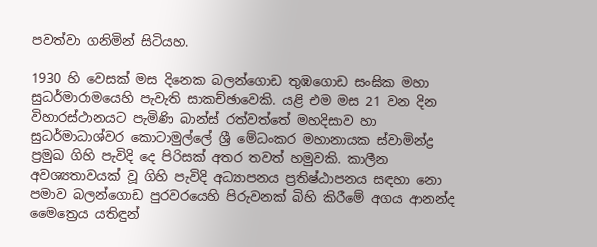පවත්වා ගනිමින් සිටියහ.

1930 හි වෙසක් මස දිනෙක බලන්ගොඩ තුඹගොඩ සංඝික මහා සුධර්මාරාමයෙහි පැවැති සාකච්ඡාවෙකි. යළි එම මස 21 වන දින විහාරස්ථානයට පැමිණි බාන්ස් රත්වත්තේ මහදිසාව හා සුධර්මාධාශ්වර කොටාමුල්ලේ ශ්‍රී මේධංකර මහානායක ස්වාමින්ද්‍ර ප්‍රමුඛ ගිහි පැවිදි දෙ පිරිසක් අතර තවත් හමුවකි. කාලීන අවශ්‍යතාවයක් වූ ගිහි පැවිදි අධ්‍යාපනය ප්‍රතිෂ්ඨාපනය සඳහා නො පමාව බලන්ගොඩ පුරවරයෙහි පිරුවනක් බිහි කිරීමේ අගය ආනන්ද මෛත්‍රෙය යතිඳුන්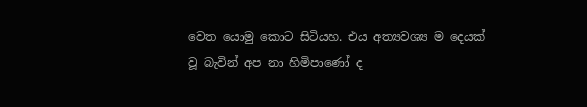වෙත යොමු කොට සිටියහ. එය අත්‍යවශ්‍ය ම දෙයක් වූ බැවින් අප නා හිමිපාණෝ ද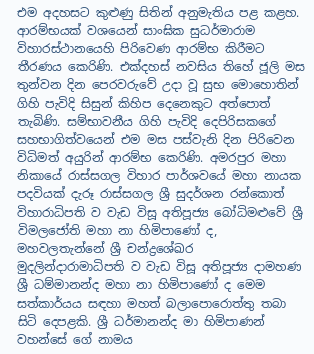එම අදහසට කුළුණු සිතින් අනුමැතිය පළ කළහ. ආරම්භයක් වශයෙන් සාංඝික සුධර්මාරාම විහාරස්ථානයෙහි පිරිවෙණ ආරම්භ කිරීමට තීරණය කෙරිණි. එක්දහස් නවසිය තිහේ ජූලි මස තුන්වන දින පෙරවරුවේ උදා වූ සුභ මොහොතින් ගිහි පැවිදි සිසුන් කිහිප දෙනෙකුට අත්පොත් තැබිණි. සම්භාවනීය ගිහි පැවිදි දෙපිරිසකගේ සහභාගිත්වයෙන් එම මස පස්වැනි දින පිරිවෙන විධිමත් අයුරින් ආරම්භ කෙරිණි. අමරපුර මහා නිකායේ රාස්සගල විහාර පාර්ශවයේ මහා නායක පදවියක් දැරූ රාස්සගල ශ්‍රී සුදර්ශන රන්කොත් විහාරාධිපති ව වැඩ විසූ අතිපූජ්‍ය බෝධිමළුවේ ශ්‍රී විමලජෝති මහා නා හිමිපාණෝ ද, මහවලතැන්නේ ශ්‍රී චන්ද්‍රශේඛර මුදලින්දාරාමාධිපති ව වැඩ විසූ අතිපූජ්‍ය දාමහණ ශ්‍රී ධම්මානන්ද මහා නා හිමිපාණෝ ද මෙම සත්කාර්යය සඳහා මහත් බලාපොරොත්තු තබා සිටි දෙපළකි. ශ්‍රී ධර්මානන්ද මා හිමිපාණන් වහන්සේ ගේ නාමය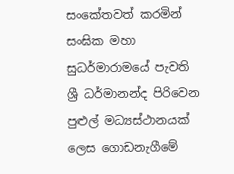සංකේතවත් කරමින් සංඝික මහා සුධර්මාරාමයේ පැවති ශ්‍රී ධර්මානන්ද පිරිවෙන පුළුල් මධ්‍යස්ථානයක් ලෙස ගොඩනැගීමේ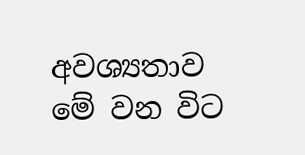අවශ්‍යතාව මේ වන විට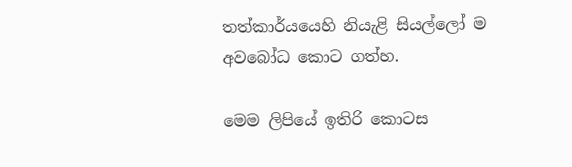තත්කාර්යයෙහි නියැළි සියල්ලෝ ම අවබෝධ කොට ගත්හ.

මෙම ලිපියේ ඉතිරි කොටස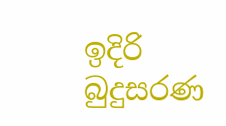ඉදිරි බුදුසරණ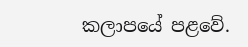කලාපයේ පළවේ.